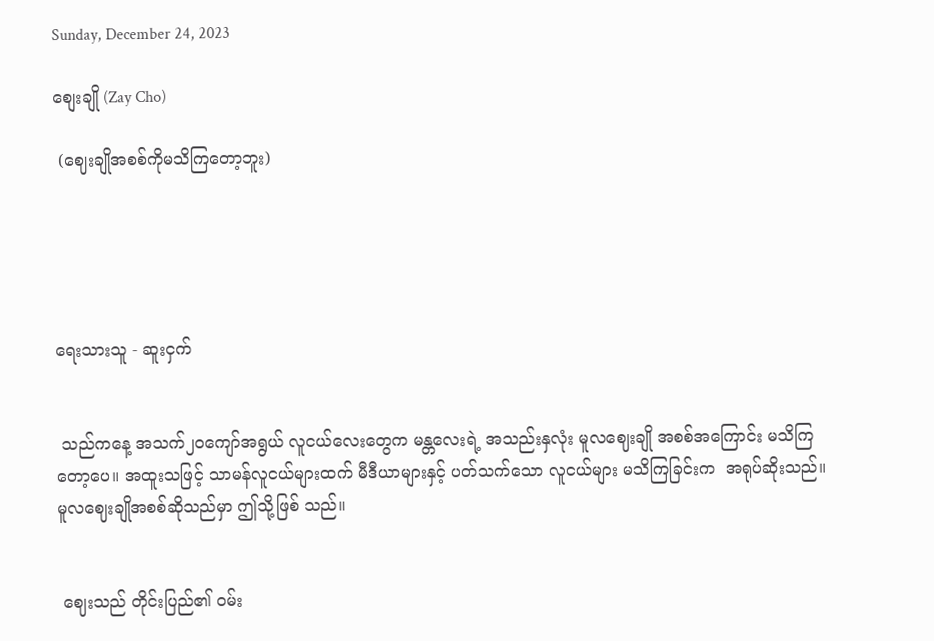Sunday, December 24, 2023

စျေးချို (Zay Cho)

 (ဈေးချိုအစစ်ကိုမသိကြတော့ဘူး)





ရေးသားသူ - ဆူးငှက်


 သည်ကနေ့ အသက်၂ဝကျော်အရွယ် လူငယ်လေးတွေက မန္တလေးရဲ့ အသည်းနှလုံး မူလဈေးချို အစစ်အကြောင်း မသိကြတော့ပေ။ အထူးသဖြင့် သာမန်လူငယ်များထက် မီဒီယာများနှင့် ပတ်သက်သော လူငယ်များ မသိကြခြင်းက  အရုပ်ဆိုးသည်။ မူလဈေးချိုအစစ်ဆိုသည်မှာ ဤသို့ဖြစ် သည်။


 ဈေးသည် တိုင်းပြည်၏ ဝမ်း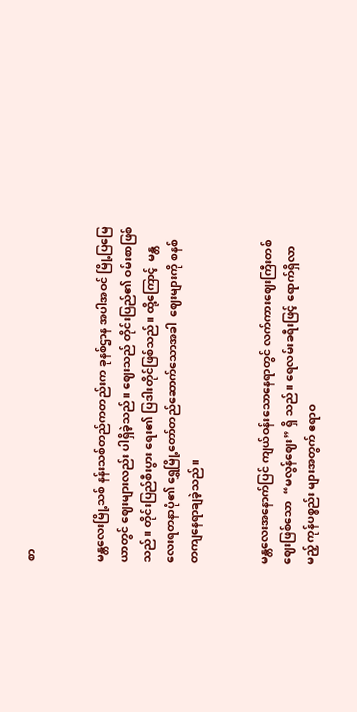စာ


မန္တလေးမြို့သစ် နန်းသစ်တည်ကတည်းက ခုနစ်ဌာန အပါအဝင် မြို့ပြမြေယာတွင် ဈေးများလည်း ပါရှိခဲ့သည်။ ဈေးသည် တိုင်းပြည်၏ ဝမ်းစာဖြစ်သည်။ တိုင်းပြည်စီးပွား ရေး၏ ပြဒါးတိုင်ဖြစ်သည်။ ထို့ကြောင့်  မန္တလေးရတနာပုံ၏ ရွှေမြို့တော်တည်ဆောက်သောအခါ  ဈေးများကို စနစ် တကျနေရာချခဲ့သည်။


မန္တလေးအနောက်ပြင် ကျယ်ဝန်းသောနေရာတွင် လက်ကားဈေးကြီးတစ်ဈေးဖြစ်သော  “မလွန်ဈေး” ရှိ သည်။ ရေလမ်းခရီးဖြင့် ရောက်ရှိလာမည့် ကုန်ပစ္စည်း များအတွက် ဧရာဝ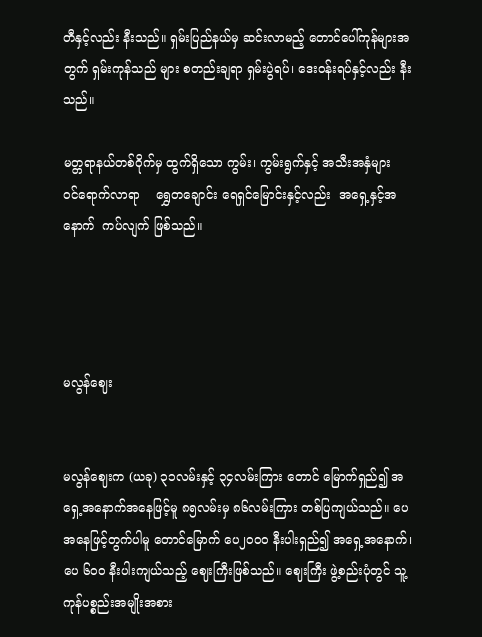တီနှင့်လည်း နီးသည်။ ရှမ်းပြည်နယ်မှ ဆင်းလာမည့် တောင်ပေါ်ကုန်များအတွက် ရှမ်းကုန်သည် များ စတည်းချရာ ရှမ်းပွဲရပ်၊ ဒေးဝန်းရပ်နှင့်လည်း နီးသည်။

မတ္တရာနယ်တစ်ဝိုက်မှ ထွက်ရှိသော ကွမ်း၊ ကွမ်းရွက်နှင့် အသီးအနှံများ    ဝင်ရောက်လာရာ    ရွှေတချောင်း ရေရှင်မြောင်းနှင့်လည်း  အရှေ့နှင့်အနောက်  ကပ်လျက် ဖြစ်သည်။




မလွန်ဈေး


မလွန်ဈေးက (ယခု) ၃၁လမ်းနှင့် ၃၄လမ်းကြား တောင် မြောက်ရှည်၍ အရှေ့အနောက်အနေဖြင့်မူ ၈၅လမ်းမှ ၈၆လမ်းကြား တစ်ပြကျယ်သည်။ ပေအနေဖြင့်တွက်ပါမူ တောင်မြောက် ပေ၂၀၀ဝ နီးပါးရှည်၍ အရှေ့အနောက်၊ ပေ ၆၀ဝ နီးပါးကျယ်သည့် ဈေးကြီးဖြစ်သည်။ ဈေးကြီး ဖွဲ့စည်းပုံတွင် သူ့ကုန်ပစ္စည်းအမျိုးအစား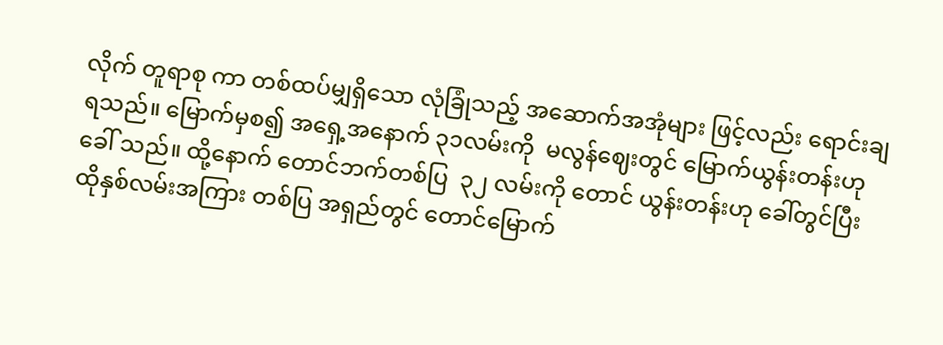လိုက် တူရာစု ကာ တစ်ထပ်မျှရှိသော လုံခြုံသည့် အဆောက်အအုံများ ဖြင့်လည်း ရောင်းချရသည်။ မြောက်မှစ၍ အရှေ့အနောက် ၃၁လမ်းကို  မလွန်ဈေးတွင် မြောက်ယွန်းတန်းဟု ခေါ် သည်။ ထို့နောက် တောင်ဘက်တစ်ပြ  ၃၂ လမ်းကို တောင် ယွန်းတန်းဟု ခေါ်တွင်ပြီး ထိုနှစ်လမ်းအကြား တစ်ပြ အရှည်တွင် တောင်မြောက်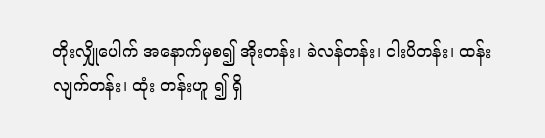တိုးလျှိုပေါက် အနောက်မှစ၍ အိုးတန်း၊ ခဲလန်တန်း၊ ငါးပိတန်း၊ ထန်းလျက်တန်း၊ ထုံး တန်းဟူ ၍ ရှိ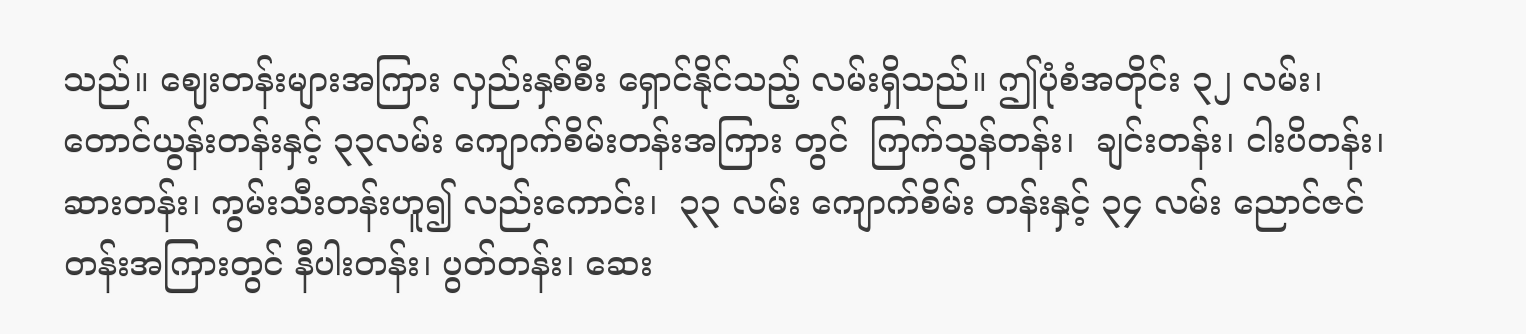သည်။ ဈေးတန်းများအကြား လှည်းနှစ်စီး ရှောင်နိုင်သည့် လမ်းရှိသည်။ ဤပုံစံအတိုင်း ၃၂ လမ်း၊ တောင်ယွန်းတန်းနှင့် ၃၃လမ်း ကျောက်စိမ်းတန်းအကြား တွင်  ကြက်သွန်တန်း၊  ချင်းတန်း၊ ငါးပိတန်း၊  ဆားတန်း၊ ကွမ်းသီးတန်းဟူ၍ လည်းကောင်း၊  ၃၃ လမ်း ကျောက်စိမ်း တန်းနှင့် ၃၄ လမ်း ညောင်ဇင်တန်းအကြားတွင် နီပါးတန်း၊ ပွတ်တန်း၊ ဆေး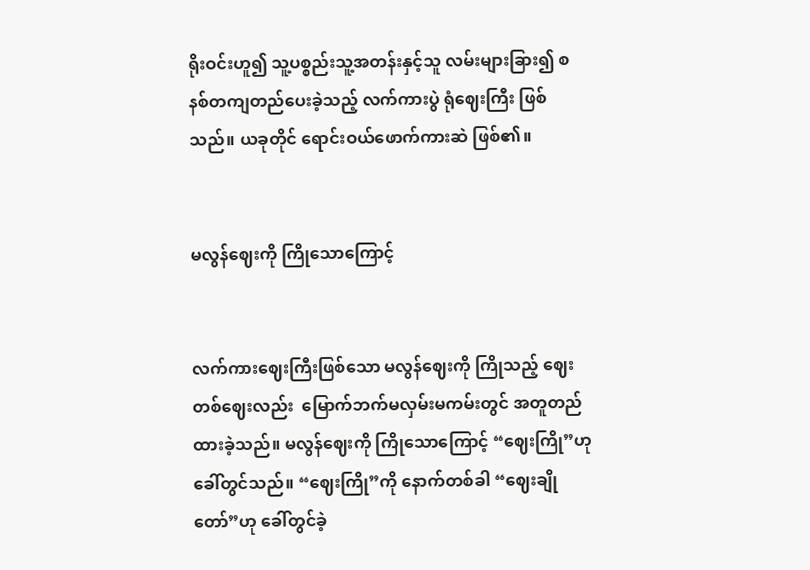ရိုးဝင်းဟူ၍ သူ့ပစ္စည်းသူ့အတန်းနှင့်သူ လမ်းများခြား၍ စနစ်တကျတည်ပေးခဲ့သည့် လက်ကားပွဲ ရုံဈေးကြီး ဖြစ်သည်။ ယခုတိုင် ရောင်းဝယ်ဖောက်ကားဆဲ ဖြစ်၏။


မလွန်ဈေးကို ကြိုသောကြောင့်


လက်ကားဈေးကြီးဖြစ်သော မလွန်ဈေးကို ကြိုသည့် ဈေးတစ်ဈေးလည်း  မြောက်ဘက်မလှမ်းမကမ်းတွင် အတူတည်ထားခဲ့သည်။ မလွန်ဈေးကို ကြိုသောကြောင့် “ဈေးကြို”ဟု ခေါ်တွင်သည်။ “ဈေးကြို”ကို နောက်တစ်ခါ “ဈေးချိုတော်”ဟု ခေါ်တွင်ခဲ့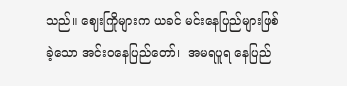သည်။ ဈေးကြိုများက ယခင် မင်းနေပြည်များဖြစ်ခဲ့သော အင်းဝနေပြည်တော်၊  အမရပူရ နေပြည်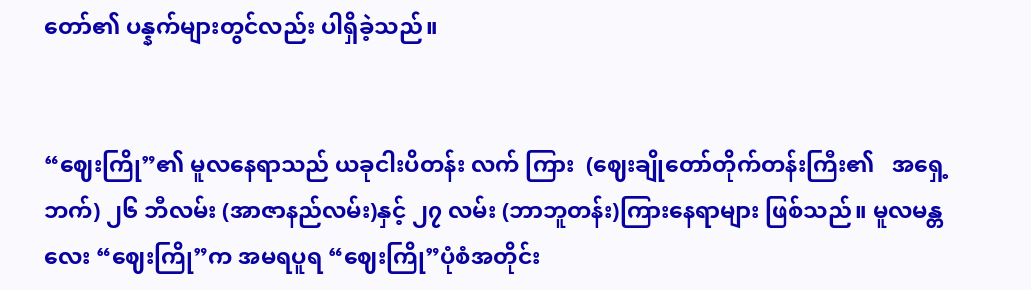တော်၏ ပန္နက်များတွင်လည်း ပါရှိခဲ့သည်။


“ဈေးကြို”၏ မူလနေရာသည် ယခုငါးပိတန်း လက် ကြား  (ဈေးချိုတော်တိုက်တန်းကြီး၏   အရှေ့ဘက်) ၂၆ ဘီလမ်း (အာဇာနည်လမ်း)နှင့် ၂၇ လမ်း (ဘာဘူတန်း)ကြားနေရာများ ဖြစ်သည်။ မူလမန္တလေး “ဈေးကြို”က အမရပူရ “ဈေးကြို”ပုံစံအတိုင်း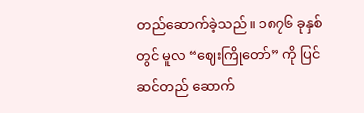တည်ဆောက်ခဲ့သည်။ ၁၈၇၆ ခုနှစ်တွင် မူလ “ဈေးကြိုတော်” ကို ပြင်ဆင်တည် ဆောက်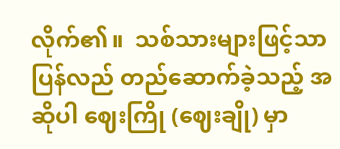လိုက်၏။  သစ်သားများဖြင့်သာ  ပြန်လည် တည်ဆောက်ခဲ့သည့် အဆိုပါ ဈေးကြို (ဈေးချို) မှာ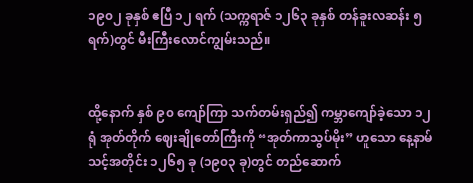၁၉၀၂ ခုနှစ် ဧပြီ ၁၂ ရက် (သက္ကရာဇ် ၁၂၆၃ ခုနှစ် တန်ခူးလဆန်း ၅ ရက်)တွင် မီးကြီးလောင်ကျွမ်းသည်။


ထို့နောက် နှစ် ၉၀ ကျော်ကြာ သက်တမ်းရှည်၍ ကမ္ဘာကျော်ခဲ့သော ၁၂ ရုံ အုတ်တိုက် ဈေးချိုတော်ကြီးကို “အုတ်ကာသွပ်မိုး” ဟူသော နေ့နာမ်သင့်အတိုင်း ၁၂၆၅ ခု (၁၉၀၃ ခု)တွင် တည်ဆောက်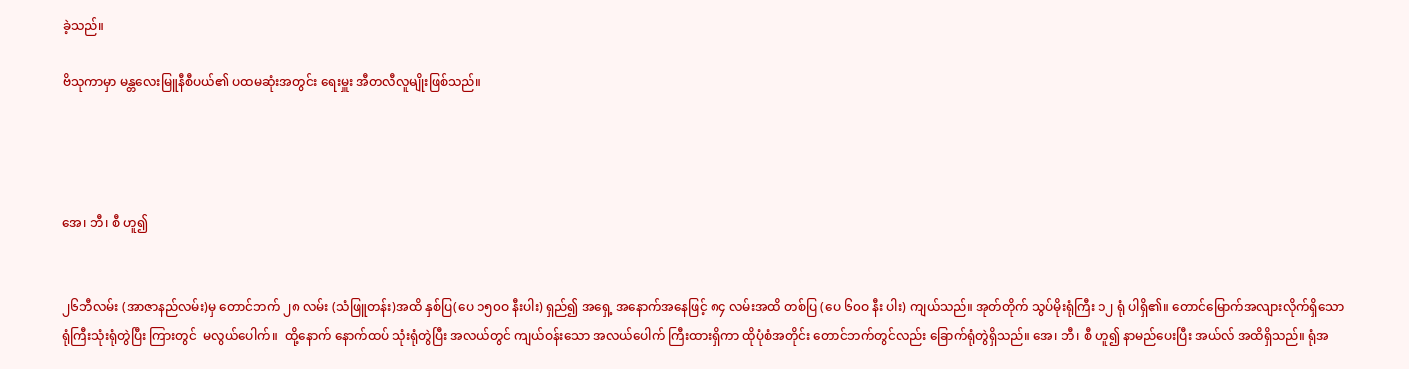ခဲ့သည်။

ဗိသုကာမှာ မန္တလေးမြူနီစီပယ်၏ ပထမဆုံးအတွင်း ရေးမှူး အီတလီလူမျိုးဖြစ်သည်။




အေ၊ ဘီ၊ စီ ဟူ၍


၂၆ဘီလမ်း (အာဇာနည်လမ်း)မှ တောင်ဘက် ၂၈ လမ်း (သံဖြူတန်း)အထိ နှစ်ပြ(ပေ ၁၅၀ဝ နီးပါး) ရှည်၍ အရှေ့ အနောက်အနေဖြင့် ၈၄ လမ်းအထိ တစ်ပြ (ပေ ၆၀ဝ နီး ပါး) ကျယ်သည်။ အုတ်တိုက် သွပ်မိုးရုံကြီး ၁၂ ရုံ ပါရှိ၏။ တောင်မြောက်အလျားလိုက်ရှိသော ရုံကြီးသုံးရုံတွဲပြီး ကြားတွင်  မလွယ်ပေါက်။  ထို့နောက် နောက်ထပ် သုံးရုံတွဲပြီး အလယ်တွင် ကျယ်ဝန်းသော အလယ်ပေါက် ကြီးထားရှိကာ ထိုပုံစံအတိုင်း တောင်ဘက်တွင်လည်း ခြောက်ရုံတွဲရှိသည်။ အေ၊ ဘီ၊ စီ ဟူ၍ နာမည်ပေးပြီး အယ်လ် အထိရှိသည်။ ရုံအ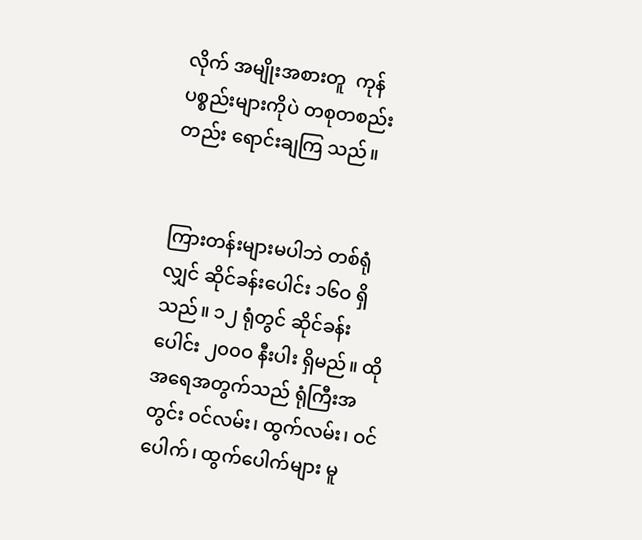လိုက် အမျိုးအစားတူ  ကုန်ပစ္စည်းများကိုပဲ တစုတစည်းတည်း ရောင်းချကြ သည်။


ကြားတန်းများမပါဘဲ တစ်ရုံလျှင် ဆိုင်ခန်းပေါင်း ၁၆ဝ ရှိသည်။ ၁၂ ရုံတွင် ဆိုင်ခန်းပေါင်း ၂၀၀ဝ နီးပါး ရှိမည်။ ထိုအရေအတွက်သည် ရုံကြီးအတွင်း ဝင်လမ်း၊ ထွက်လမ်း၊ ဝင်ပေါက်၊ ထွက်ပေါက်များ မူ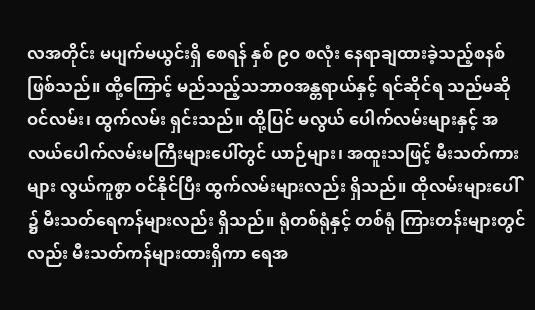လအတိုင်း မပျက်မယွင်းရှိ စေရန် နှစ် ၉ဝ စလုံး နေရာချထားခဲ့သည့်စနစ်ဖြစ်သည်။ ထို့ကြောင့် မည်သည့်သဘာဝအန္တရာယ်နှင့် ရင်ဆိုင်ရ သည်မဆို ဝင်လမ်း၊ ထွက်လမ်း ရှင်းသည်။ ထို့ပြင် မလွယ် ပေါက်လမ်းများနှင့် အလယ်ပေါက်လမ်းမကြီးများပေါ်တွင် ယာဉ်များ၊ အထူးသဖြင့် မီးသတ်ကားများ လွယ်ကူစွာ ဝင်နိုင်ပြီး ထွက်လမ်းများလည်း ရှိသည်။ ထိုလမ်းများပေါ် ၌ မီးသတ်ရေကန်များလည်း ရှိသည်။ ရုံတစ်ရုံနှင့် တစ်ရုံ ကြားတန်းများတွင်လည်း မီးသတ်ကန်များထားရှိကာ ရေအ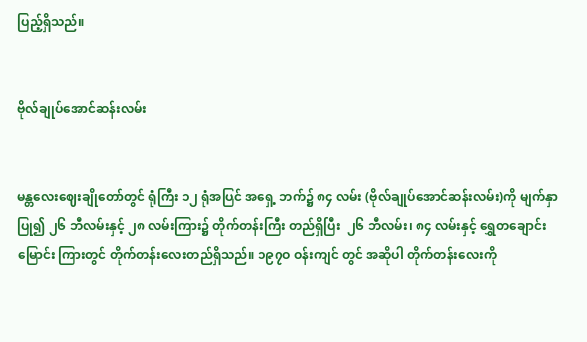ပြည့်ရှိသည်။


ဗိုလ်ချုပ်အောင်ဆန်းလမ်း


မန္တလေးဈေးချိုတော်တွင် ရုံကြီး ၁၂ ရုံအပြင် အရှေ့ ဘက်၌ ၈၄ လမ်း (ဗိုလ်ချုပ်အောင်ဆန်းလမ်း)ကို မျက်နှာ ပြု၍ ၂၆ ဘီလမ်းနှင့် ၂၈ လမ်းကြား၌ တိုက်တန်းကြီး တည်ရှိပြီး  ၂၆ ဘီလမ်း၊ ၈၄ လမ်းနှင့် ရွှေတချောင်းမြောင်း ကြားတွင် တိုက်တန်းလေးတည်ရှိသည်။ ၁၉၇ဝ ဝန်းကျင် တွင် အဆိုပါ တိုက်တန်းလေးကို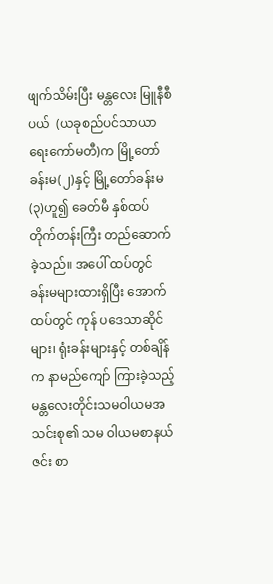ဖျက်သိမ်းပြီး မန္တလေး မြူနီစီပယ်  (ယခုစည်ပင်သာယာရေးကော်မတီ)က မြို့တော်ခန်းမ(၂)နှင့် မြို့တော်ခန်းမ(၃)ဟူ၍ ခေတ်မီ နှစ်ထပ်တိုက်တန်းကြီး တည်ဆောက်ခဲ့သည်။ အပေါ် ထပ်တွင် ခန်းမများထားရှိပြီး အောက်ထပ်တွင် ကုန် ပဒေသာဆိုင်များ၊ ရုံးခန်းများနှင့် တစ်ချိန်က နာမည်ကျော် ကြားခဲ့သည့် မန္တလေးတိုင်းသမဝါယမအသင်းစု၏ သမ ဝါယမစာနယ်ဇင်း စာ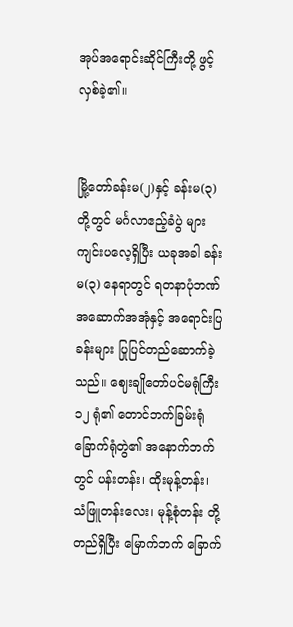အုပ်အရောင်းဆိုင်ကြီးတို့ ဖွင့်လှစ်ခဲ့၏။


မြို့တော်ခန်းမ(၂)နှင့် ခန်းမ(၃)တို့တွင် မင်္ဂလာဧည့်ခံပွဲ များ ကျင်းပလေ့ရှိပြီး ယခုအခါ ခန်းမ(၃) နေရာတွင် ရတနာပုံဘဏ်အဆောက်အအုံနှင့် အရောင်းပြခန်းများ ပြုပြင်တည်ဆောက်ခဲ့သည်။ ဈေးချိုတော်ပင်မရုံကြီး ၁၂ ရုံ၏ တောင်ဘက်ခြမ်းရုံ  ခြောက်ရုံတွဲ၏ အနောက်ဘက် တွင် ပန်းတန်း၊ ထိုးမုန့်တန်း၊ သံဖြူတန်းလေး၊ မုန့်စုံတန်း တို့ တည်ရှိပြီး မြောက်ဘက် ခြောက်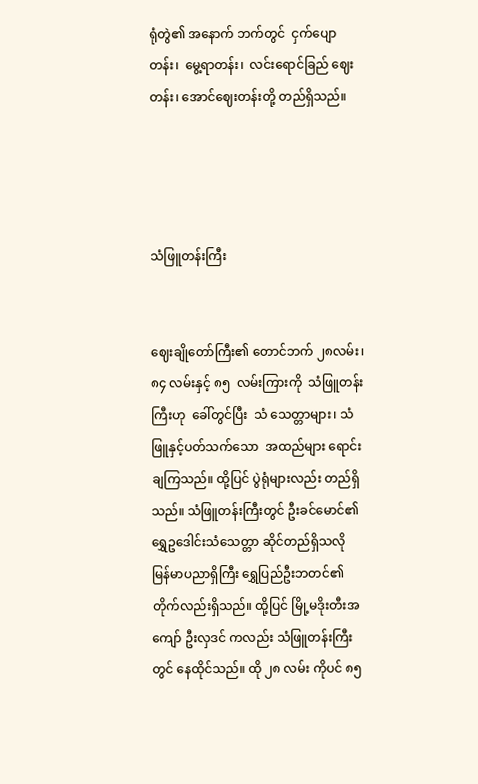ရုံတွဲ၏ အနောက် ဘက်တွင်  ငှက်ပျောတန်း၊  မွေ့ရာတန်း၊  လင်းရောင်ခြည် ဈေးတန်း၊ အောင်ဈေးတန်းတို့ တည်ရှိသည်။




သံဖြူတန်းကြီး


ဈေးချိုတော်ကြီး၏ တောင်ဘက် ၂၈လမ်း၊ ၈၄ လမ်းနှင့် ၈၅  လမ်းကြားကို  သံဖြူတန်းကြီးဟု  ခေါ်တွင်ပြီး  သံ သေတ္တာများ၊ သံဖြူနှင့်ပတ်သက်သော  အထည်များ ရောင်းချကြသည်။ ထို့ပြင် ပွဲရုံများလည်း တည်ရှိသည်။ သံဖြူတန်းကြီးတွင် ဦးခင်မောင်၏ ရွှေဥဒေါင်းသံသေတ္တာ ဆိုင်တည်ရှိသလို မြန်မာပညာရှိကြီး ရွှေပြည်ဦးဘတင်၏ တိုက်လည်းရှိသည်။ ထို့ပြင် မြို့မဒိုးတီးအကျော် ဦးလှဒင် ကလည်း သံဖြူတန်းကြီးတွင် နေထိုင်သည်။ ထို ၂၈ လမ်း ကိုပင် ၈၅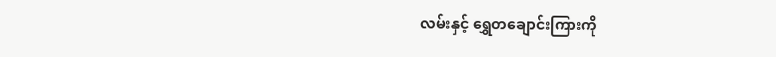လမ်းနှင့် ရွှေတချောင်းကြားကို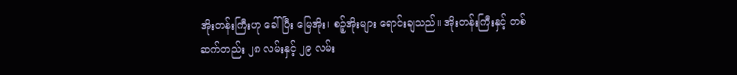အိုးတန်းကြီးဟု ခေါ်ပြီး မြေအိုး၊ စဉ့်အိုးများ ရောင်းချသည်။ အိုးတန်းကြီးနှင့် တစ်ဆက်တည်း ၂၈ လမ်းနှင့် ၂၉ လမ်း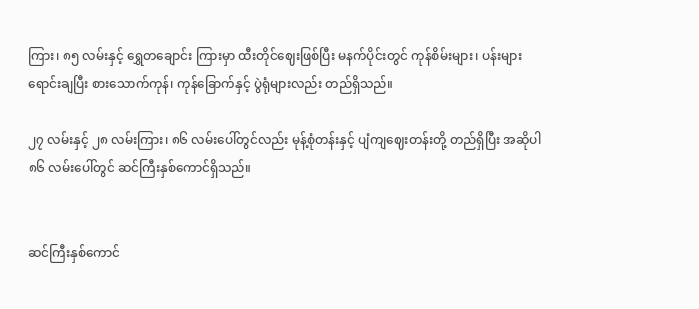ကြား၊ ၈၅ လမ်းနှင့် ရွှေတချောင်း ကြားမှာ ထီးတိုင်ဈေးဖြစ်ပြီး မနက်ပိုင်းတွင် ကုန်စိမ်းများ၊ ပန်းများရောင်းချပြီး စားသောက်ကုန်၊ ကုန်ခြောက်နှင့် ပွဲရုံများလည်း တည်ရှိသည်။

၂၇ လမ်းနှင့် ၂၈ လမ်းကြား၊ ၈၆ လမ်းပေါ်တွင်လည်း မုန့်စုံတန်းနှင့် ပျံကျဈေးတန်းတို့ တည်ရှိပြီး အဆိုပါ ၈၆ လမ်းပေါ်တွင် ဆင်ကြီးနှစ်ကောင်ရှိသည်။


ဆင်ကြီးနှစ်ကောင်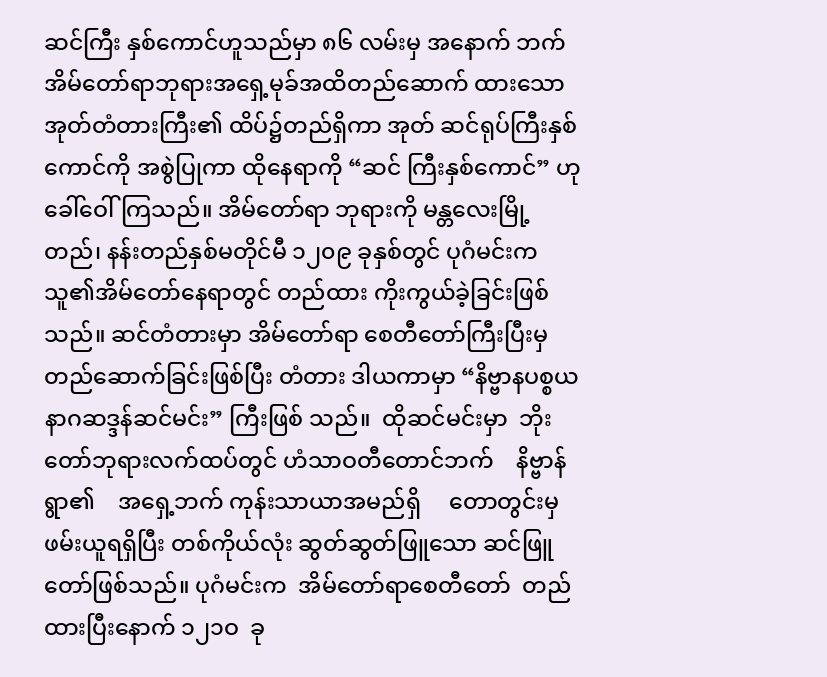ဆင်ကြီး နှစ်ကောင်ဟူသည်မှာ ၈၆ လမ်းမှ အနောက် ဘက်အိမ်တော်ရာဘုရားအရှေ့မုခ်အထိတည်ဆောက် ထားသော အုတ်တံတားကြီး၏ ထိပ်၌တည်ရှိကာ အုတ် ဆင်ရုပ်ကြီးနှစ်ကောင်ကို အစွဲပြုကာ ထိုနေရာကို “ဆင် ကြီးနှစ်ကောင်” ဟု ခေါ်ဝေါ်ကြသည်။ အိမ်တော်ရာ ဘုရားကို မန္တလေးမြို့တည်၊ နန်းတည်နှစ်မတိုင်မီ ၁၂၀၉ ခုနှစ်တွင် ပုဂံမင်းက သူ၏အိမ်တော်နေရာတွင် တည်ထား ကိုးကွယ်ခဲ့ခြင်းဖြစ်သည်။ ဆင်တံတားမှာ အိမ်တော်ရာ စေတီတော်ကြီးပြီးမှ တည်ဆောက်ခြင်းဖြစ်ပြီး တံတား ဒါယကာမှာ “နိဗ္ဗာနပစ္စယနာဂဆဒ္ဒန်ဆင်မင်း” ကြီးဖြစ် သည်။  ထိုဆင်မင်းမှာ  ဘိုးတော်ဘုရားလက်ထပ်တွင် ဟံသာဝတီတောင်ဘက်    နိဗ္ဗာန်ရွာ၏    အရှေ့ဘက် ကုန်းသာယာအမည်ရှိ     တောတွင်းမှ    ဖမ်းယူရရှိပြီး တစ်ကိုယ်လုံး ဆွတ်ဆွတ်ဖြူသော ဆင်ဖြူတော်ဖြစ်သည်။ ပုဂံမင်းက  အိမ်တော်ရာစေတီတော်  တည်ထားပြီးနောက် ၁၂၁ဝ  ခု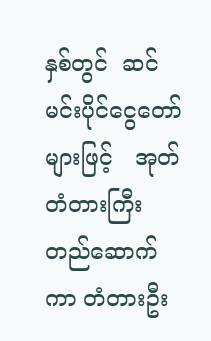နှစ်တွင်  ဆင်မင်းပိုင်ငွေတော်များဖြင့်   အုတ် တံတားကြီး တည်ဆောက်ကာ တံတားဦး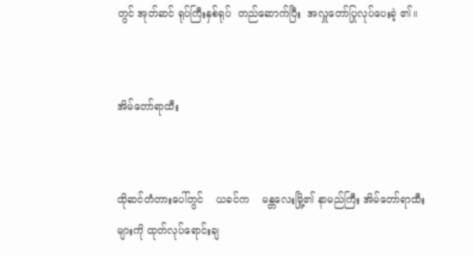တွင် အုတ်ဆင် ရုပ်ကြီးနှစ်ရုပ်  တည်ဆောက်ပြီး  အလှူတော်ပြုလုပ်ပေးခဲ့ ၏။


အိမ်တော်ရာထီး


ထိုဆင်တံတားပေါ်တွင်    ယခင်က    မန္တလေးမြို့၏ နာမည်ကြီး အိမ်တော်ရာထီးများကို ထုတ်လုပ်ရောင်းချ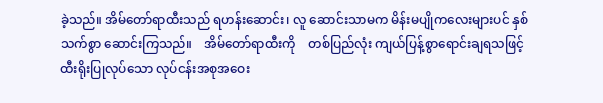ခဲ့သည်။ အိမ်တော်ရာထီးသည် ရဟန်းဆောင်း၊ လူ ဆောင်းသာမက မိန်းမပျိုကလေးများပင် နှစ်သက်စွာ ဆောင်းကြသည်။    အိမ်တော်ရာထီးကို    တစ်ပြည်လုံး ကျယ်ပြန့်စွာရောင်းချရသဖြင့်     ထီးရိုးပြုလုပ်သော လုပ်ငန်းအစုအဝေး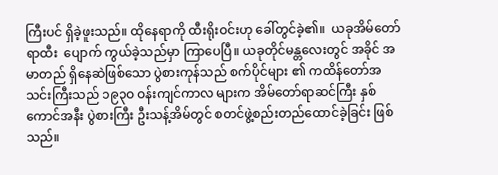ကြီးပင် ရှိခဲ့ဖူးသည်။ ထိုနေရာကို ထီးရိုးဝင်းဟု ခေါ်တွင်ခဲ့၏။  ယခုအိမ်တော်ရာထီး  ပျောက် ကွယ်ခဲ့သည်မှာ ကြာပေပြီ။ ယခုတိုင်မန္တလေးတွင် အခိုင် အမာတည် ရှိနေဆဲဖြစ်သော ပွဲစားကုန်သည် စက်ပိုင်များ ၏ ကထိန်တော်အသင်းကြီးသည် ၁၉၃ဝ ဝန်းကျင်ကာလ များက အိမ်တော်ရာဆင်ကြီး နှစ်ကောင်အနီး ပွဲစားကြီး ဦးသန့်အိမ်တွင် စတင်ဖွဲ့စည်းတည်ထောင်ခဲ့ခြင်း ဖြစ် သည်။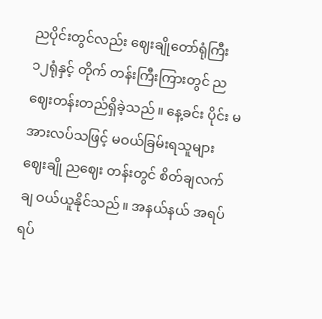ညပိုင်းတွင်လည်း ဈေးချိုတော်ရုံကြီး ၁၂ရုံနှင့် တိုက် တန်းကြီးကြားတွင် ညဈေးတန်းတည်ရှိခဲ့သည်။ နေ့ခင်း ပိုင်း မအားလပ်သဖြင့် မဝယ်ခြမ်းရသူများ ဈေးချို ညဈေး တန်းတွင် စိတ်ချလက်ချ ဝယ်ယူနိုင်သည်။ အနယ်နယ် အရပ်ရပ်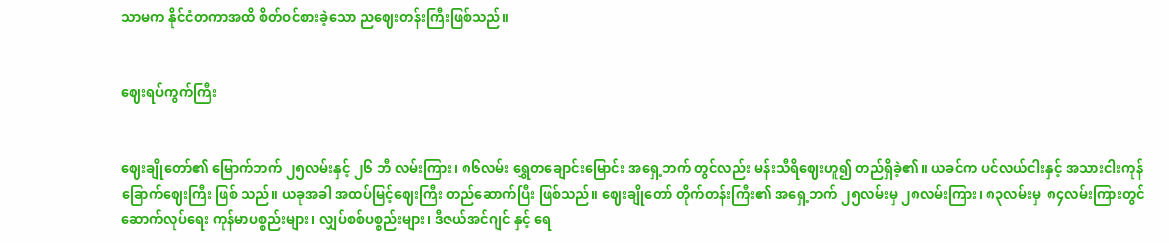သာမက နိုင်ငံတကာအထိ စိတ်ဝင်စားခဲ့သော ညဈေးတန်းကြီးဖြစ်သည်။


ဈေးရပ်ကွက်ကြီး


ဈေးချိုတော်၏ မြောက်ဘက် ၂၅လမ်းနှင့် ၂၆ ဘီ လမ်းကြား၊ ၈၆လမ်း ရွှေတချောင်းမြောင်း အရှေ့ဘက် တွင်လည်း မန်းသီရိဈေးဟူ၍ တည်ရှိခဲ့၏။ ယခင်က ပင်လယ်ငါးနှင့် အသားငါးကုန်ခြောက်ဈေးကြီး ဖြစ် သည်။ ယခုအခါ အထပ်မြင့်ဈေးကြီး တည်ဆောက်ပြီး ဖြစ်သည်။ ဈေးချိုတော် တိုက်တန်းကြီး၏ အရှေ့ဘက် ၂၅လမ်းမှ ၂၈လမ်းကြား၊ ၈၃လမ်းမှ  ၈၄လမ်းကြားတွင် ဆောက်လုပ်ရေး ကုန်မာပစ္စည်းများ၊ လျှပ်စစ်ပစ္စည်းများ၊ ဒီဇယ်အင်ဂျင် နှင့် ရေ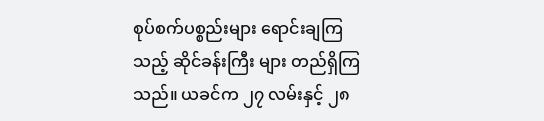စုပ်စက်ပစ္စည်းများ ရောင်းချကြသည့် ဆိုင်ခန်းကြီး များ တည်ရှိကြသည်။ ယခင်က ၂၇ လမ်းနှင့် ၂၈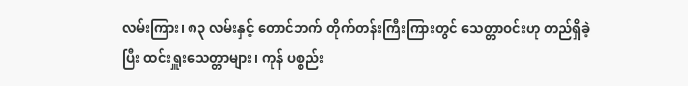လမ်းကြား၊ ၈၃ လမ်းနှင့် တောင်ဘက် တိုက်တန်းကြီးကြားတွင် သေတ္တာဝင်းဟု တည်ရှိခဲ့ပြီး ထင်းရှူးသေတ္တာများ၊ ကုန် ပစ္စည်း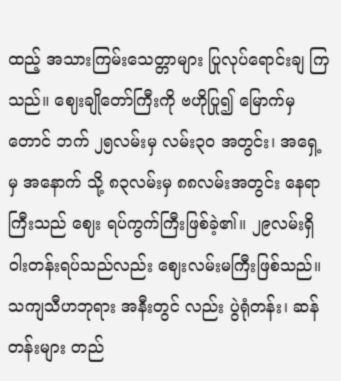ထည့် အသားကြမ်းသေတ္တာများ ပြုလုပ်ရောင်းချ ကြသည်။ ဈေးချိုတော်ကြီးကို ဗဟိုပြု၍ မြောက်မှ တောင် ဘက် ၂၅လမ်းမှ လမ်း၃ဝ အတွင်း၊ အရှေ့မှ အနောက် သို့ ၈၃လမ်းမှ ၈၈လမ်းအတွင်း နေရာကြီးသည် ဈေး ရပ်ကွက်ကြီးဖြစ်ခဲ့၏။ ၂၉လမ်းရှိ ဝါးတန်းရပ်သည်လည်း ဈေးလမ်းမကြီးဖြစ်သည်။ သကျသီဟဘုရား အနီးတွင် လည်း ပွဲရုံတန်း၊ ဆန်တန်းများ တည်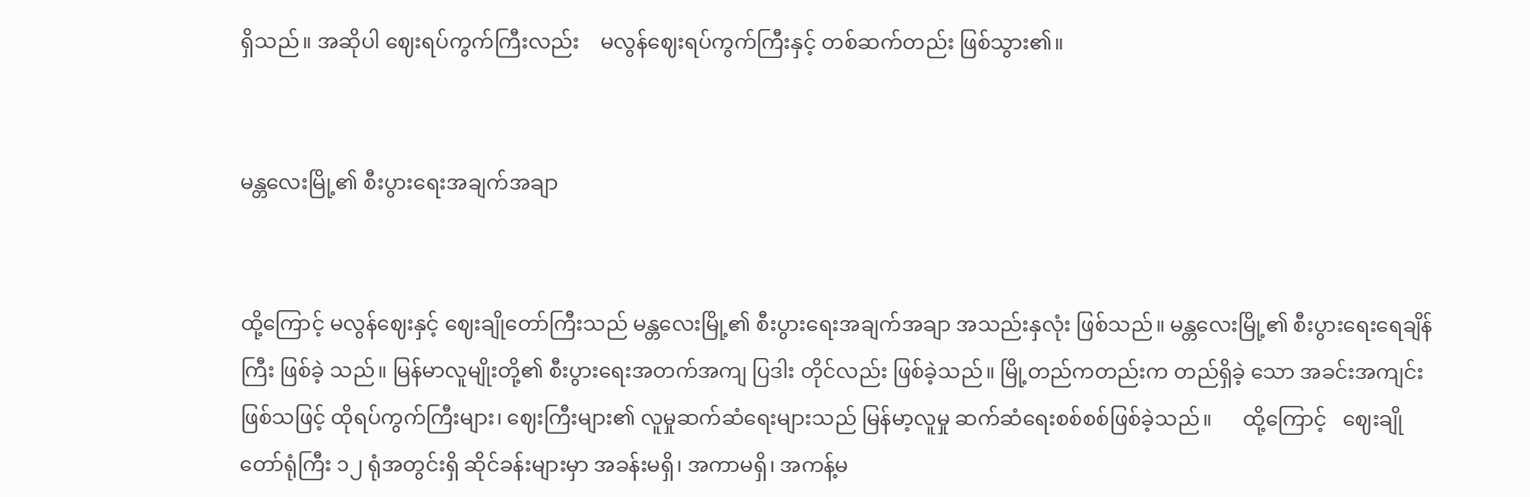ရှိသည်။ အဆိုပါ ဈေးရပ်ကွက်ကြီးလည်း    မလွန်ဈေးရပ်ကွက်ကြီးနှင့် တစ်ဆက်တည်း ဖြစ်သွား၏။


မန္တလေးမြို့၏ စီးပွားရေးအချက်အချာ


ထို့ကြောင့် မလွန်ဈေးနှင့် ဈေးချိုတော်ကြီးသည် မန္တလေးမြို့၏ စီးပွားရေးအချက်အချာ အသည်းနှလုံး ဖြစ်သည်။ မန္တလေးမြို့၏ စီးပွားရေးရေချိန်ကြီး ဖြစ်ခဲ့ သည်။ မြန်မာလူမျိုးတို့၏ စီးပွားရေးအတက်အကျ ပြဒါး တိုင်လည်း ဖြစ်ခဲ့သည်။ မြို့တည်ကတည်းက တည်ရှိခဲ့ သော အခင်းအကျင်းဖြစ်သဖြင့် ထိုရပ်ကွက်ကြီးများ၊ ဈေးကြီးများ၏ လူမှုဆက်ဆံရေးများသည် မြန်မာ့လူမှု ဆက်ဆံရေးစစ်စစ်ဖြစ်ခဲ့သည်။      ထို့ကြောင့်   ဈေးချို တော်ရုံကြီး ၁၂ ရုံအတွင်းရှိ ဆိုင်ခန်းများမှာ အခန်းမရှိ၊ အကာမရှိ၊ အကန့်မ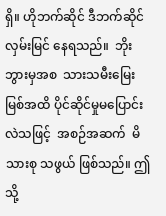ရှိ။ ဟိုဘက်ဆိုင် ဒီဘက်ဆိုင် လှမ်းမြင် နေရသည်။  ဘိုးဘွားမှအစ  သားသမီးမြေးမြစ်အထိ ပိုင်ဆိုင်မှုမပြောင်းလဲသဖြင့်  အစဉ်အဆက်  မိသားစု သဖွယ် ဖြစ်သည်။ ဤသို့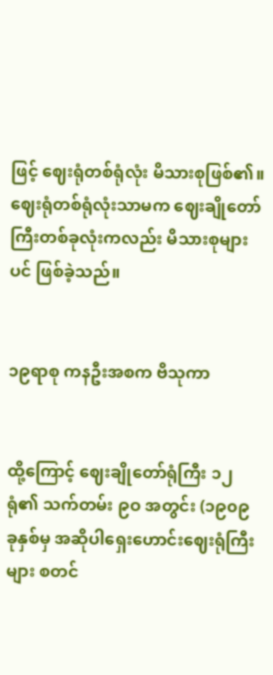ဖြင့် ဈေးရုံတစ်ရုံလုံး မိသားစုဖြစ်၏။ ဈေးရုံတစ်ရုံလုံးသာမက ဈေးချိုတော်ကြီးတစ်ခုလုံးကလည်း မိသားစုများပင် ဖြစ်ခဲ့သည်။


၁၉ရာစု ကနဦးအစက ဗိသုကာ


ထို့ကြောင့် ဈေးချိုတော်ရုံကြီး ၁၂ ရုံ၏ သက်တမ်း ၉ဝ အတွင်း (၁၉၀၉ ခုနှစ်မှ အဆိုပါရှေးဟောင်းဈေးရုံကြီးများ စတင်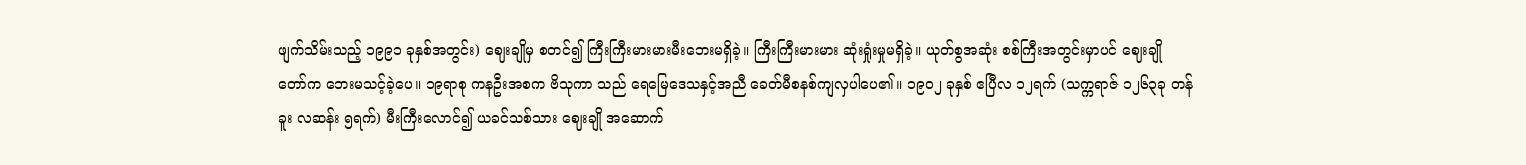ဖျက်သိမ်းသည့် ၁၉၉၁ ခုနှစ်အတွင်း) ဈေးချိုမှ စတင်၍ ကြီးကြီးမားမားမီးဘေးမရှိခဲ့။ ကြီးကြီးမားမား ဆုံးရှုံးမှုမရှိခဲ့။ ယုတ်စွအဆုံး စစ်ကြီးအတွင်းမှာပင် ဈေးချို တော်က ဘေးမသင့်ခဲ့ပေ။ ၁၉ရာစု ကနဦးအစက ဗိသုကာ သည် ရေမြေဒေသနှင့်အညီ ခေတ်မီစနစ်ကျလှပါပေ၏။ ၁၉၀၂ ခုနှစ် ဧပြီလ ၁၂ရက် (သက္ကရာဇ် ၁၂၆၃ခု တန်ခူး လဆန်း ၅ရက်) မီးကြီးလောင်၍ ယခင်သစ်သား ဈေးချို အဆောက်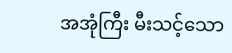အအုံကြီး မီးသင့်သော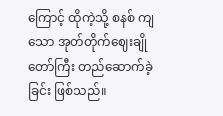ကြောင့် ထိုကဲ့သို့ စနစ် ကျသော အုတ်တိုက်ဈေးချိုတော်ကြီး တည်ဆောက်ခဲ့ခြင်း ဖြစ်သည်။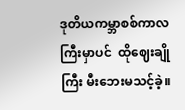ဒုတိယကမ္ဘာစစ်ကာလကြီးမှာပင်  ထိုဈေးချိုကြီး မီးဘေးမသင့်ခဲ့။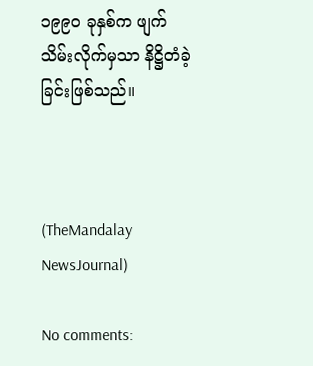၁၉၉ဝ ခုနှစ်က ဖျက်သိမ်းလိုက်မှသာ နိဋ္ဌိတံခဲ့ခြင်းဖြစ်သည်။



(TheMandalay NewsJournal)

No comments: